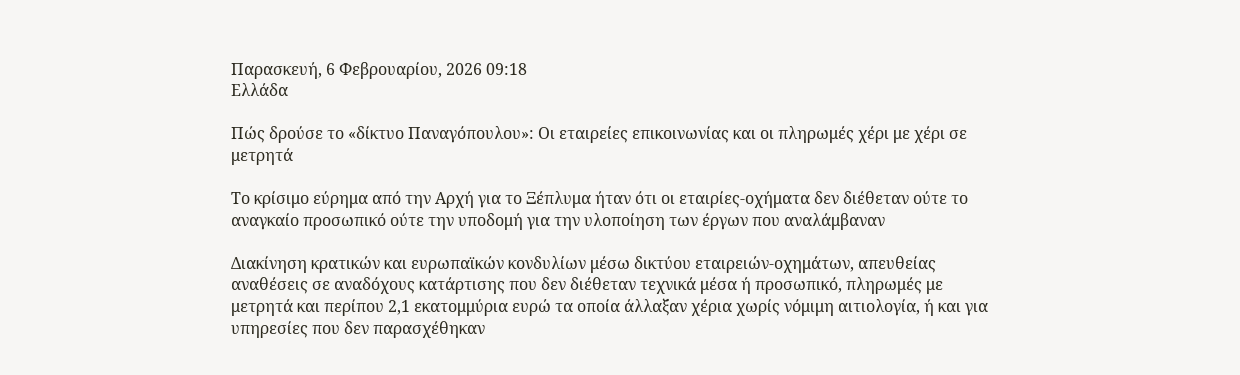Παρασκευή, 6 Φεβρουαρίου, 2026 09:18
Ελλάδα

Πώς δρούσε το «δίκτυο Παναγόπουλου»: Οι εταιρείες επικοινωνίας και οι πληρωμές χέρι με χέρι σε μετρητά

Το κρίσιμο εύρημα από την Αρχή για το Ξέπλυμα ήταν ότι οι εταιρίες-οχήματα δεν διέθεταν ούτε το αναγκαίο προσωπικό ούτε την υποδομή για την υλοποίηση των έργων που αναλάμβαναν

Διακίνηση κρατικών και ευρωπαϊκών κονδυλίων μέσω δικτύου εταιρειών-οχημάτων, απευθείας αναθέσεις σε αναδόχους κατάρτισης που δεν διέθεταν τεχνικά μέσα ή προσωπικό, πληρωμές με μετρητά και περίπου 2,1 εκατομμύρια ευρώ τα οποία άλλαξαν χέρια χωρίς νόμιμη αιτιολογία, ή και για υπηρεσίες που δεν παρασχέθηκαν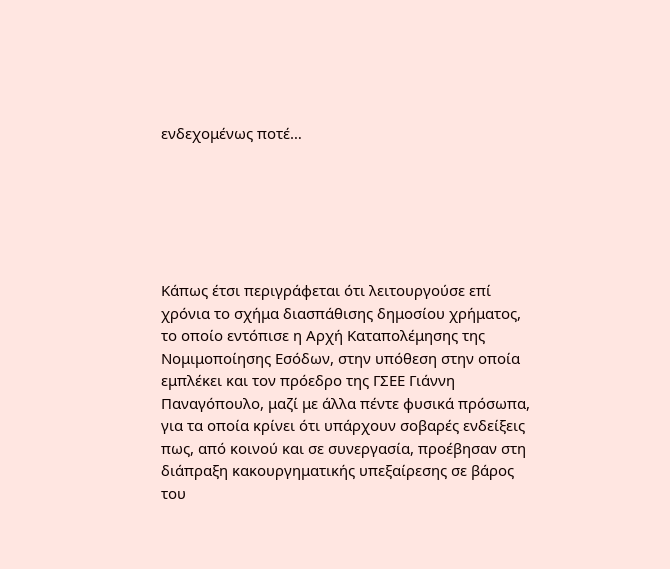ενδεχομένως ποτέ…






Κάπως έτσι περιγράφεται ότι λειτουργούσε επί χρόνια το σχήμα διασπάθισης δημοσίου χρήματος, το οποίο εντόπισε η Αρχή Καταπολέμησης της Νομιμοποίησης Εσόδων, στην υπόθεση στην οποία εμπλέκει και τον πρόεδρο της ΓΣΕΕ Γιάννη Παναγόπουλο, μαζί με άλλα πέντε φυσικά πρόσωπα, για τα οποία κρίνει ότι υπάρχουν σοβαρές ενδείξεις πως, από κοινού και σε συνεργασία, προέβησαν στη διάπραξη κακουργηματικής υπεξαίρεσης σε βάρος του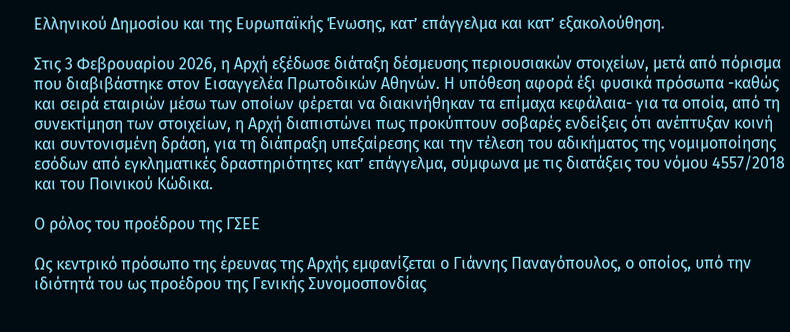Ελληνικού Δημοσίου και της Ευρωπαϊκής Ένωσης, κατ’ επάγγελμα και κατ’ εξακολούθηση.

Στις 3 Φεβρουαρίου 2026, η Αρχή εξέδωσε διάταξη δέσμευσης περιουσιακών στοιχείων, μετά από πόρισμα που διαβιβάστηκε στον Εισαγγελέα Πρωτοδικών Αθηνών. Η υπόθεση αφορά έξι φυσικά πρόσωπα -καθώς και σειρά εταιριών μέσω των οποίων φέρεται να διακινήθηκαν τα επίμαχα κεφάλαια- για τα οποία, από τη συνεκτίμηση των στοιχείων, η Αρχή διαπιστώνει πως προκύπτουν σοβαρές ενδείξεις ότι ανέπτυξαν κοινή και συντονισμένη δράση, για τη διάπραξη υπεξαίρεσης και την τέλεση του αδικήματος της νομιμοποίησης εσόδων από εγκληματικές δραστηριότητες κατ’ επάγγελμα, σύμφωνα με τις διατάξεις του νόμου 4557/2018 και του Ποινικού Κώδικα.

Ο ρόλος του προέδρου της ΓΣΕΕ

Ως κεντρικό πρόσωπο της έρευνας της Αρχής εμφανίζεται ο Γιάννης Παναγόπουλος, ο οποίος, υπό την ιδιότητά του ως προέδρου της Γενικής Συνομοσπονδίας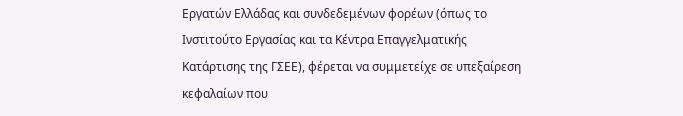Εργατών Ελλάδας και συνδεδεμένων φορέων (όπως το Ινστιτούτο Εργασίας και τα Κέντρα Επαγγελματικής Κατάρτισης της ΓΣΕΕ), φέρεται να συμμετείχε σε υπεξαίρεση κεφαλαίων που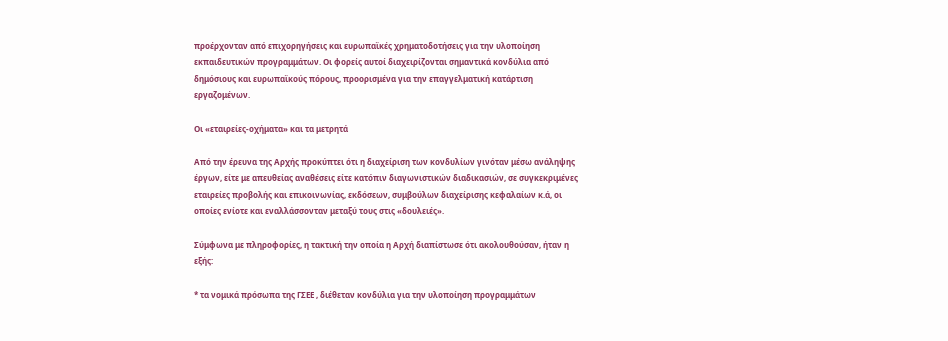προέρχονταν από επιχορηγήσεις και ευρωπαϊκές χρηματοδοτήσεις για την υλοποίηση εκπαιδευτικών προγραμμάτων. Οι φορείς αυτοί διαχειρίζονται σημαντικά κονδύλια από δημόσιους και ευρωπαϊκούς πόρους, προορισμένα για την επαγγελματική κατάρτιση εργαζομένων.

Οι «εταιρείες-οχήματα» και τα μετρητά

Από την έρευνα της Αρχής προκύπτει ότι η διαχείριση των κονδυλίων γινόταν μέσω ανάληψης έργων, είτε με απευθείας αναθέσεις είτε κατόπιν διαγωνιστικών διαδικασιών, σε συγκεκριμένες εταιρείες προβολής και επικοινωνίας, εκδόσεων, συμβούλων διαχείρισης κεφαλαίων κ.ά, οι οποίες ενίοτε και εναλλάσσονταν μεταξύ τους στις «δουλειές».

Σύμφωνα με πληροφορίες, η τακτική την οποία η Αρχή διαπίστωσε ότι ακολουθούσαν, ήταν η εξής:

* τα νομικά πρόσωπα της ΓΣΕΕ , διέθεταν κονδύλια για την υλοποίηση προγραμμάτων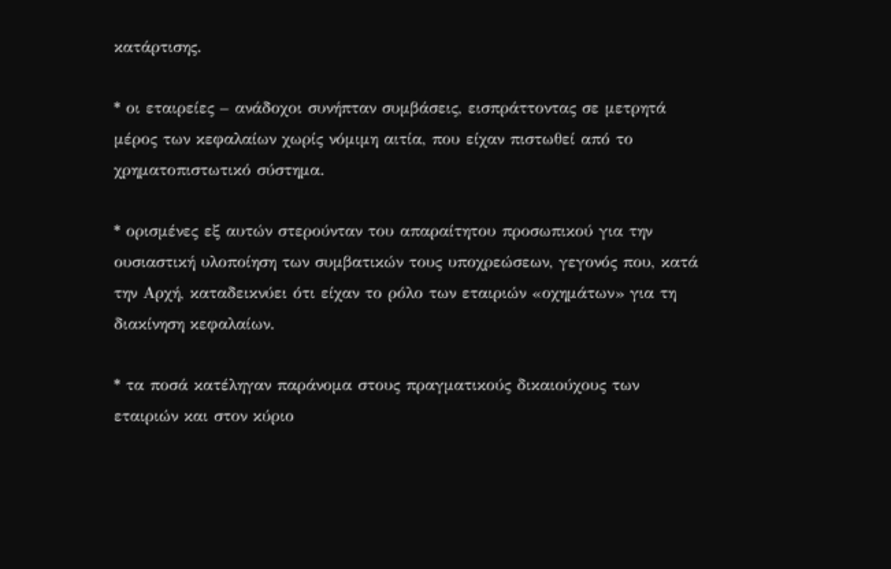κατάρτισης.

* οι εταιρείες – ανάδοχοι συνήπταν συμβάσεις, εισπράττοντας σε μετρητά μέρος των κεφαλαίων χωρίς νόμιμη αιτία, που είχαν πιστωθεί από το χρηματοπιστωτικό σύστημα.

* ορισμένες εξ αυτών στερούνταν του απαραίτητου προσωπικού για την ουσιαστική υλοποίηση των συμβατικών τους υποχρεώσεων, γεγονός που, κατά την Αρχή, καταδεικνύει ότι είχαν το ρόλο των εταιριών «οχημάτων» για τη διακίνηση κεφαλαίων.

* τα ποσά κατέληγαν παράνομα στους πραγματικούς δικαιούχους των εταιριών και στον κύριο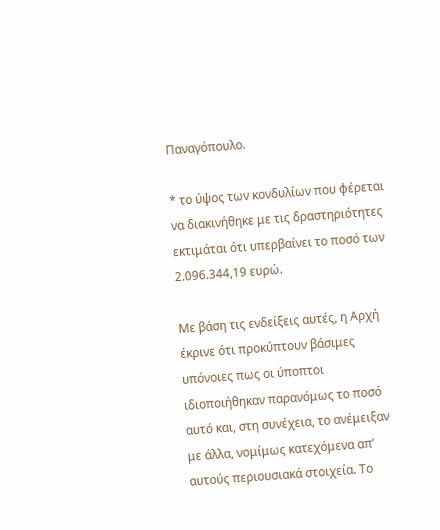Παναγόπουλο.

* το ύψος των κονδυλίων που φέρεται να διακινήθηκε με τις δραστηριότητες εκτιμάται ότι υπερβαίνει το ποσό των 2.096.344,19 ευρώ.

Με βάση τις ενδείξεις αυτές, η Αρχή έκρινε ότι προκύπτουν βάσιμες υπόνοιες πως οι ύποπτοι ιδιοποιήθηκαν παρανόμως το ποσό αυτό και, στη συνέχεια, το ανέμειξαν με άλλα, νομίμως κατεχόμενα απ’ αυτούς περιουσιακά στοιχεία. Το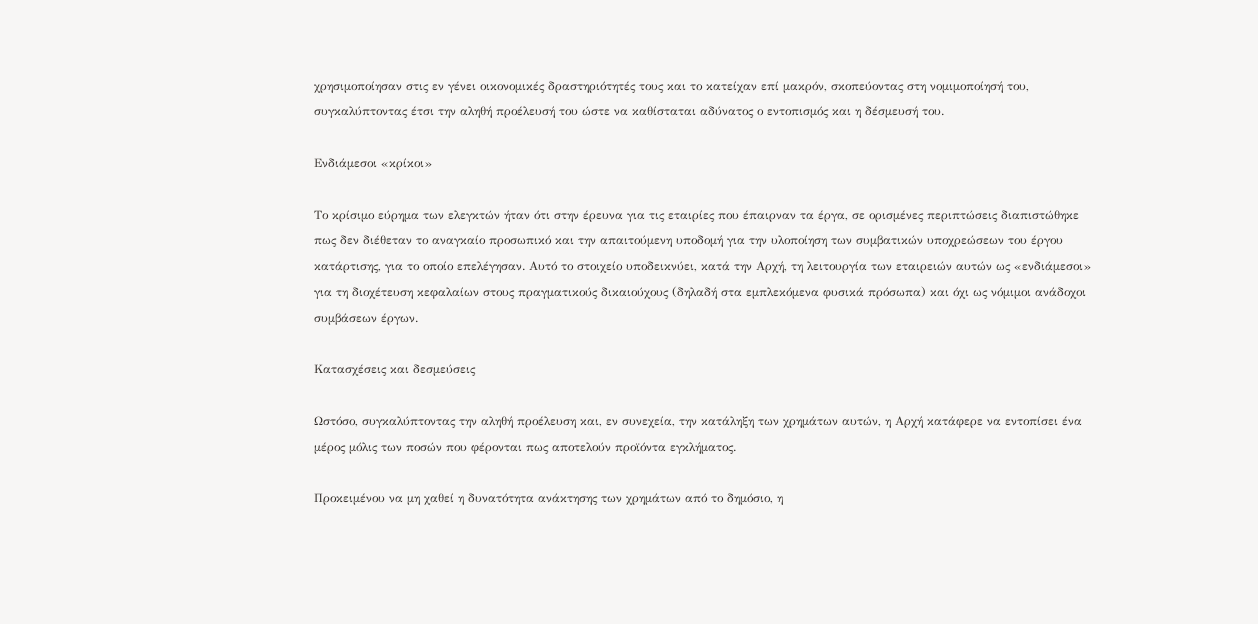χρησιμοποίησαν στις εν γένει οικονομικές δραστηριότητές τους και το κατείχαν επί μακρόν, σκοπεύοντας στη νομιμοποίησή του, συγκαλύπτοντας έτσι την αληθή προέλευσή του ώστε να καθίσταται αδύνατος ο εντοπισμός και η δέσμευσή του.

Ενδιάμεσοι «κρίκοι»

Το κρίσιμο εύρημα των ελεγκτών ήταν ότι στην έρευνα για τις εταιρίες που έπαιρναν τα έργα, σε ορισμένες περιπτώσεις διαπιστώθηκε πως δεν διέθεταν το αναγκαίο προσωπικό και την απαιτούμενη υποδομή για την υλοποίηση των συμβατικών υποχρεώσεων του έργου κατάρτισης, για το οποίο επελέγησαν. Αυτό το στοιχείο υποδεικνύει, κατά την Αρχή, τη λειτουργία των εταιρειών αυτών ως «ενδιάμεσοι» για τη διοχέτευση κεφαλαίων στους πραγματικούς δικαιούχους (δηλαδή στα εμπλεκόμενα φυσικά πρόσωπα) και όχι ως νόμιμοι ανάδοχοι συμβάσεων έργων.

Κατασχέσεις και δεσμεύσεις

Ωστόσο, συγκαλύπτοντας την αληθή προέλευση και, εν συνεχεία, την κατάληξη των χρημάτων αυτών, η Αρχή κατάφερε να εντοπίσει ένα μέρος μόλις των ποσών που φέρονται πως αποτελούν προϊόντα εγκλήματος.

Προκειμένου να μη χαθεί η δυνατότητα ανάκτησης των χρημάτων από το δημόσιο, η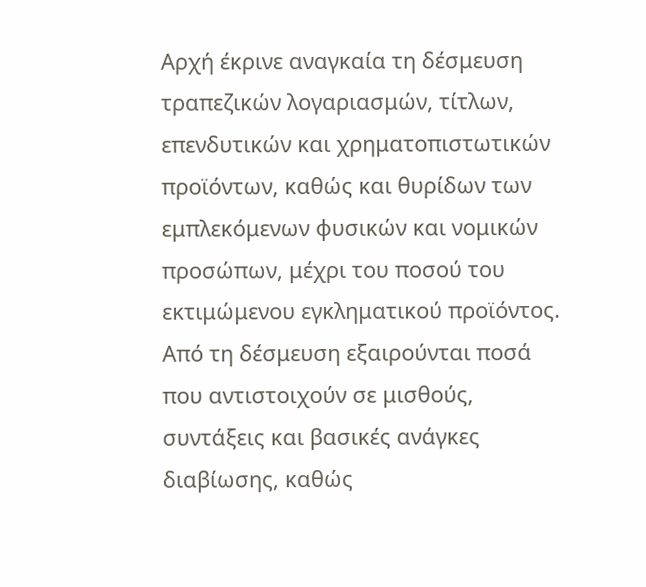Αρχή έκρινε αναγκαία τη δέσμευση τραπεζικών λογαριασμών, τίτλων, επενδυτικών και χρηματοπιστωτικών προϊόντων, καθώς και θυρίδων των εμπλεκόμενων φυσικών και νομικών προσώπων, μέχρι του ποσού του εκτιμώμενου εγκληματικού προϊόντος. Από τη δέσμευση εξαιρούνται ποσά που αντιστοιχούν σε μισθούς, συντάξεις και βασικές ανάγκες διαβίωσης, καθώς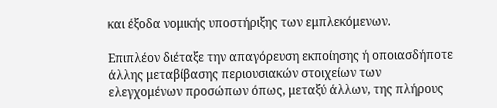και έξοδα νομικής υποστήριξης των εμπλεκόμενων.

Επιπλέον διέταξε την απαγόρευση εκποίησης ή οποιασδήποτε άλλης μεταβίβασης περιουσιακών στοιχείων των ελεγχομένων προσώπων όπως, μεταξύ άλλων, της πλήρους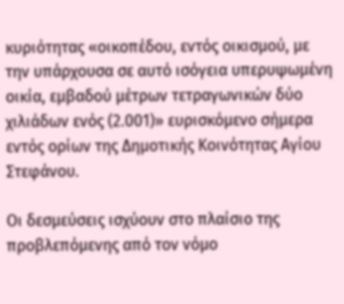κυριότητας «οικοπέδου, εντός οικισμού, με την υπάρχουσα σε αυτό ισόγεια υπερυψωμένη οικία, εμβαδού μέτρων τετραγωνικών δύο χιλιάδων ενός (2.001)» ευρισκόμενο σήμερα εντός ορίων της Δημοτικής Κοινότητας Αγίου Στεφάνου.

Οι δεσμεύσεις ισχύουν στο πλαίσιο της προβλεπόμενης από τον νόμο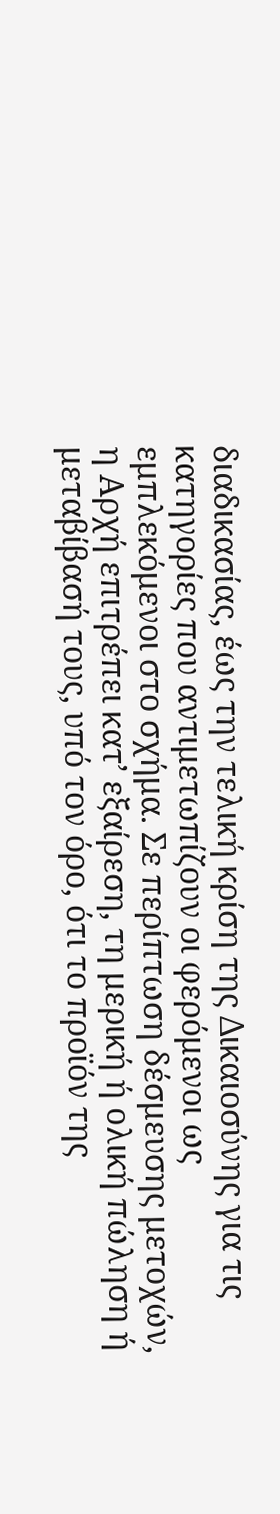διαδικασίας, έως την τελική κρίση της Δικαιοσύνης για τις κατηγορίες που αντιμετωπίζουν οι φερόμενοι ως εμπλεκόμενοι στο σχήμα. Σε περίπτωση δέσμευσης μετοχών, η Αρχή επιτρέπει κατ’ εξαίρεση, τη μερική ή ολική πώληση ή μεταβίβασή τους, υπό τον όρο, ότι το προϊόν της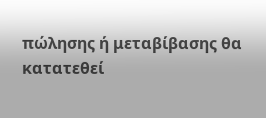πώλησης ή μεταβίβασης θα κατατεθεί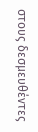στους δεσμευθέντες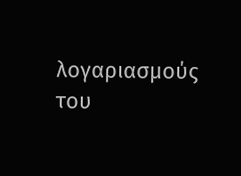λογαριασμούς του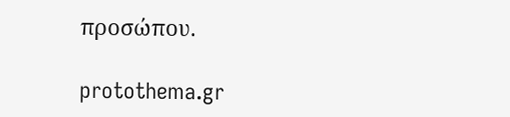προσώπου.

protothema.gr